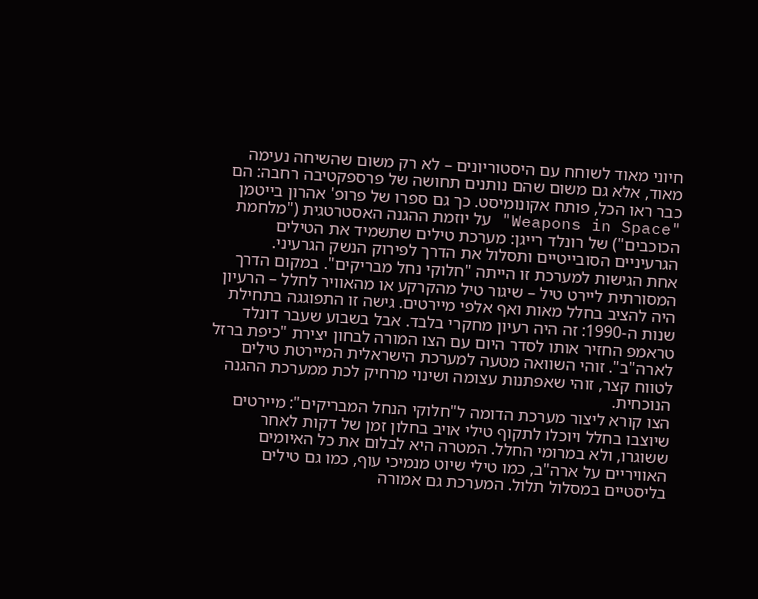חיוני מאוד לשוחח עם היסטוריונים – לא רק משום שהשיחה נעימה מאוד, אלא גם משום שהם נותנים תחושה של פרספקטיבה רחבה: הם כבר ראו הכל, פותח אקונומיסט. כך גם ספרו של פרופ' אהרון בייטמן "Weapons in Space" על יוזמת ההגנה האסטרטגית ("מלחמת הכוכבים") של רונלד רייגן: מערכת טילים שתשמיד את הטילים הגרעיניים הסובייטיים ותסלול את הדרך לפירוק הנשק הגרעיני.
אחת הגישות למערכת זו הייתה "חלוקי נחל מבריקים". במקום הדרך המסורתית ליירט טיל – שיגור טיל מהקרקע או מהאוויר לחלל – הרעיון היה להציב בחלל מאות ואף אלפי מיירטים. גישה זו התפוגגה בתחילת שנות ה-1990: זה היה רעיון מחקרי בלבד. אבל בשבוע שעבר דונלד טראמפ החזיר אותו לסדר היום עם הצו המורה לבחון יצירת "כיפת ברזל לארה"ב". זוהי השוואה מטעה למערכת הישראלית המיירטת טילים לטווח קצר, זוהי שאפתנות עצומה ושינוי מרחיק לכת ממערכת ההגנה הנוכחית.
הצו קורא ליצור מערכת הדומה ל"חלוקי הנחל המבריקים": מיירטים שיוצבו בחלל ויוכלו לתקוף טילי אויב בחלון זמן של דקות לאחר ששוגרו, ולא במרומי החלל. המטרה היא לבלום את כל האיומים האוויריים על ארה"ב, כמו טילי שיוט מנמיכי עוף, כמו גם טילים בליסטיים במסלול תלול. המערכת גם אמורה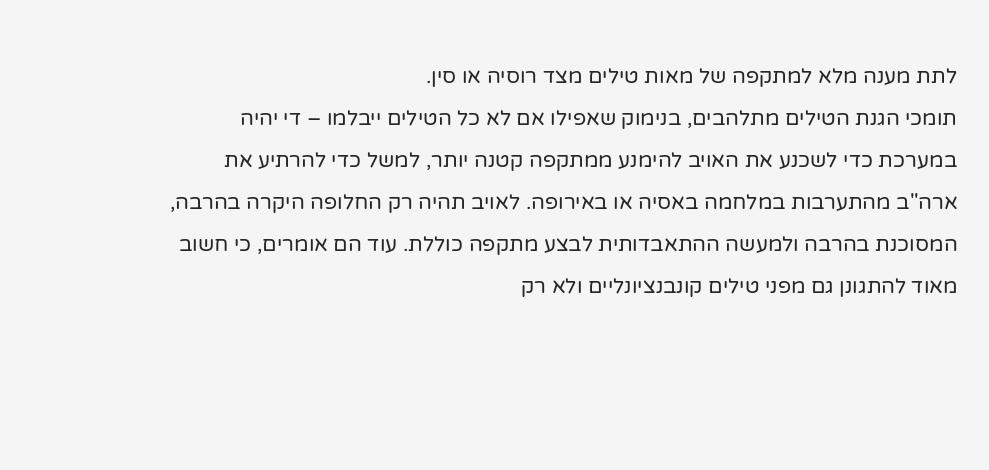לתת מענה מלא למתקפה של מאות טילים מצד רוסיה או סין.
תומכי הגנת הטילים מתלהבים, בנימוק שאפילו אם לא כל הטילים ייבלמו – די יהיה במערכת כדי לשכנע את האויב להימנע ממתקפה קטנה יותר, למשל כדי להרתיע את ארה"ב מהתערבות במלחמה באסיה או באירופה. לאויב תהיה רק החלופה היקרה בהרבה, המסוכנת בהרבה ולמעשה ההתאבדותית לבצע מתקפה כוללת. עוד הם אומרים, כי חשוב מאוד להתגונן גם מפני טילים קונבנציונליים ולא רק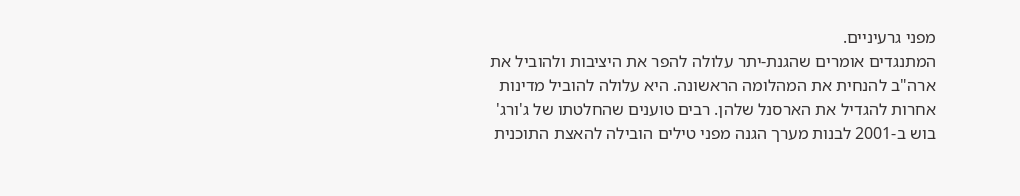מפני גרעיניים.
המתנגדים אומרים שהגנת-יתר עלולה להפר את היציבות ולהוביל את ארה"ב להנחית את המהלומה הראשונה. היא עלולה להוביל מדינות אחרות להגדיל את הארסנל שלהן. רבים טוענים שהחלטתו של ג'ורג' בוש ב-2001 לבנות מערך הגנה מפני טילים הובילה להאצת התוכנית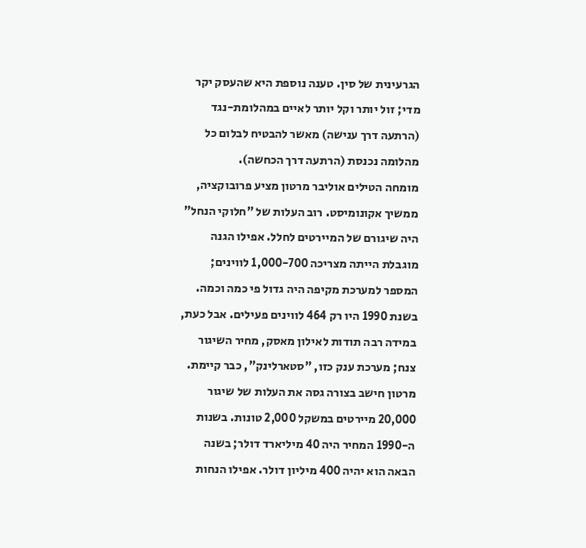הגרעינית של סין. טענה נוספת היא שהעסק יקר מדי; זול יותר וקל יותר לאיים במהלומת-נגד (הרתעה דרך ענישה) מאשר להבטיח לבלום כל מהלומה נכנסת (הרתעה דרך הכחשה).
מומחה הטילים אוליבר מרטון מציע פרובוקציה, ממשיך אקונומיסט. רוב העלות של "חלוקי הנחל" היה שיגורם של המיירטים לחלל. אפילו הגנה מוגבלת הייתה מצריכה 1,000-700 לווינים; המספר למערכת מקיפה היה גדול פי כמה וכמה. בשנת 1990 היו רק 464 לווינים פעילים. אבל כעת, במידה רבה תודות לאילון מאסק, מחיר השיגור צנח; מערכת ענק כזו, "סטארלינק", כבר קיימת.
מרטון חישב בצורה גסה את העלות של שיגור 20,000 מיירטים במשקל 2,000 טונות. בשנות ה-1990 המחיר היה 40 מיליארד דולר; בשנה הבאה הוא יהיה 400 מיליון דולר. אפילו הנחות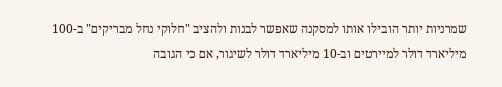שמרניות יותר הובילו אותו למסקנה שאפשר לבנות ולהציב "חלוקי נחל מבריקים" ב-100 מיליארד דולר למיירטים וב-10 מיליארד דולר לשיגור, אם כי הגובה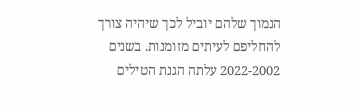הנמוך שלהם יוביל לכך שיהיה צורך להחליפם לעיתים מזומנות. בשנים 2022-2002 עלתה הגנת הטילים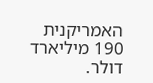האמריקנית 190 מיליארד דולר.